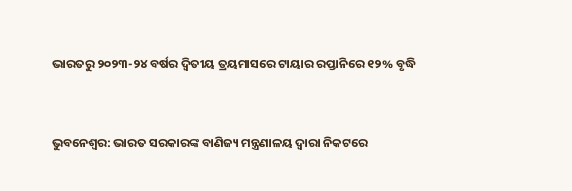ଭାରତରୁ ୨୦୨୩-୨୪ ବର୍ଷର ଦ୍ୱିତୀୟ ତ୍ରୟମାସରେ ଟାୟାର ରପ୍ତାନିରେ ୧୨% ବୃଦ୍ଧି


ଭୁବନେଶ୍ୱର: ଭାରତ ସରକାରଙ୍କ ବାଣିଜ୍ୟ ମନ୍ତ୍ରଣାଳୟ ଦ୍ୱାରା ନିକଟରେ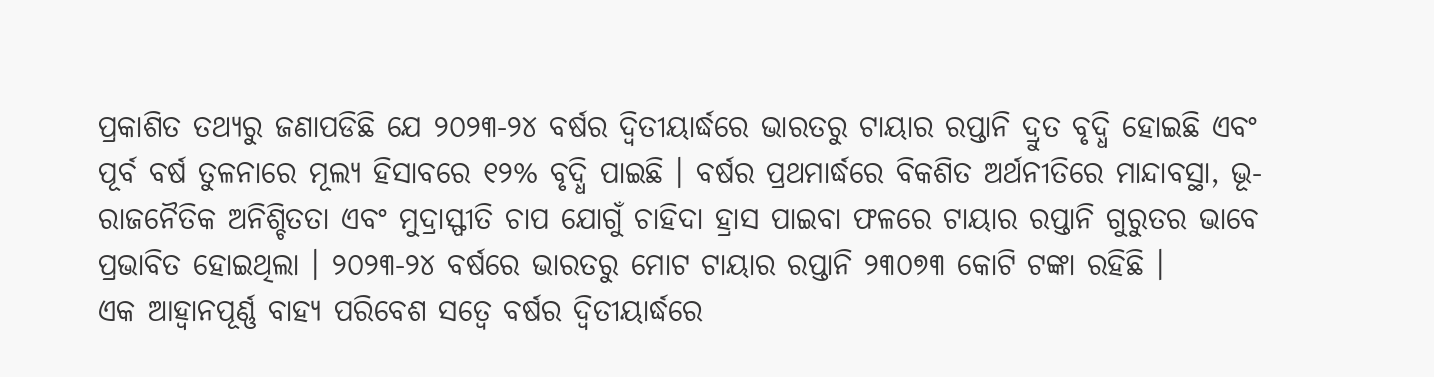ପ୍ରକାଶିତ ତଥ୍ୟରୁ ଜଣାପଡିଛି ଯେ ୨୦୨୩-୨୪ ବର୍ଷର ଦ୍ୱିତୀୟାର୍ଦ୍ଧରେ ଭାରତରୁ ଟାୟାର ରପ୍ତାନି ଦ୍ରୁତ ବୃଦ୍ଧି ହୋଇଛି ଏବଂ ପୂର୍ବ ବର୍ଷ ତୁଳନାରେ ମୂଲ୍ୟ ହିସାବରେ ୧୨% ବୃଦ୍ଧି ପାଇଛି । ବର୍ଷର ପ୍ରଥମାର୍ଦ୍ଧରେ ବିକଶିତ ଅର୍ଥନୀତିରେ ମାନ୍ଦାବସ୍ଥା, ଭୂ-ରାଜନୈତିକ ଅନିଶ୍ଚିତତା ଏବଂ ମୁଦ୍ରାସ୍ଫୀତି ଚାପ ଯୋଗୁଁ ଚାହିଦା ହ୍ରାସ ପାଇବା ଫଳରେ ଟାୟାର ରପ୍ତାନି ଗୁରୁତର ଭାବେ ପ୍ରଭାବିତ ହୋଇଥିଲା । ୨୦୨୩-୨୪ ବର୍ଷରେ ଭାରତରୁ ମୋଟ ଟାୟାର ରପ୍ତାନି ୨୩୦୭୩ କୋଟି ଟଙ୍କା ରହିଛି ।
ଏକ ଆହ୍ୱାନପୂର୍ଣ୍ଣ ବାହ୍ୟ ପରିବେଶ ସତ୍ୱେ ବର୍ଷର ଦ୍ୱିତୀୟାର୍ଦ୍ଧରେ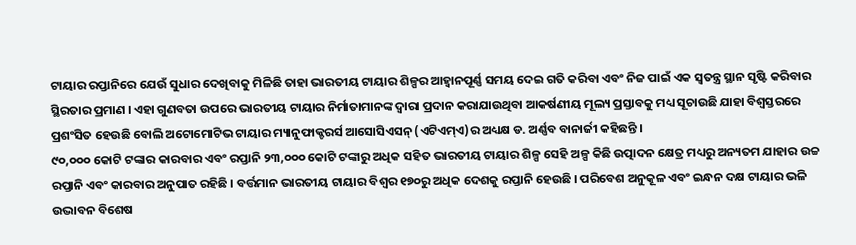ଟାୟାର ରପ୍ତାନିରେ ଯେଉଁ ସୁଧାର ଦେଖିବାକୁ ମିଳିଛି ତାହା ଭାରତୀୟ ଟାୟାର ଶିଳ୍ପର ଆହ୍ୱାନପୂର୍ଣ୍ଣ ସମୟ ଦେଇ ଗତି କରିବା ଏବଂ ନିଜ ପାଇଁ ଏକ ସ୍ୱତନ୍ତ୍ର ସ୍ଥାନ ସୃଷ୍ଟି କରିବାର ସ୍ଥିରତାର ପ୍ରମାଣ । ଏହା ଗୁଣବତା ଉପରେ ଭାରତୀୟ ଟାୟାର ନିର୍ମାତାମାନଙ୍କ ଦ୍ୱାରା ପ୍ରଦାନ କରାଯାଉଥିବା ଆକର୍ଷଣୀୟ ମୂଲ୍ୟ ପ୍ରସ୍ତାବକୁ ମଧ୍ୟ ସୂଚାଉଛି ଯାହା ବିଶ୍ୱସ୍ତରରେ ପ୍ରଶଂସିତ ହେଉଛି ବୋଲି ଅଟୋମୋଟିଭ ଟାୟାର ମ୍ୟାନୁଫାକ୍ଚରର୍ସ ଆସୋସିଏସନ୍ (ଏଟିଏମ୍‌ଏ)ର ଅଧ୍ୟକ୍ଷ ଡ. ଅର୍ଣ୍ଣବ ବାନାର୍ଜୀ କହିଛନ୍ତି ।
୯୦,୦୦୦ କୋଟି ଟଙ୍କାର କାରବାର ଏବଂ ରପ୍ତାନି ୨୩,୦୦୦ କୋଟି ଟଙ୍କାରୁ ଅଧିକ ସହିତ ଭାରତୀୟ ଟାୟାର ଶିଳ୍ପ ସେହି ଅଳ୍ପ କିଛି ଉତ୍ପାଦନ କ୍ଷେତ୍ର ମଧ୍ୟରୁ ଅନ୍ୟତମ ଯାହାର ଉଚ୍ଚ ରପ୍ତାନି ଏବଂ କାରବାର ଅନୁପାତ ରହିଛି । ବର୍ତ୍ତମାନ ଭାରତୀୟ ଟାୟାର ବିଶ୍ୱର ୧୭୦ରୁ ଅଧିକ ଦେଶକୁ ରପ୍ତାନି ହେଉଛି । ପରିବେଶ ଅନୁକୂଳ ଏବଂ ଇନ୍ଧନ ଦକ୍ଷ ଟାୟାର ଭଳି ଉଦ୍ଭାବନ ବିଶେଷ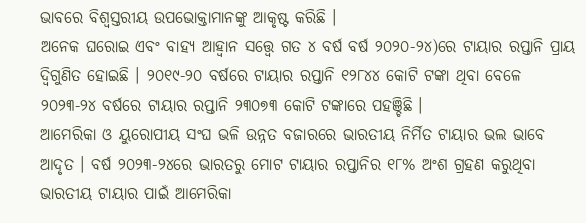ଭାବରେ ବିଶ୍ୱସ୍ତରୀୟ ଉପଭୋକ୍ତାମାନଙ୍କୁ ଆକୃଷ୍ଟ କରିଛି ।
ଅନେକ ଘରୋଇ ଏବଂ ବାହ୍ୟ ଆହ୍ୱାନ ସତ୍ତ୍ୱେ ଗତ ୪ ବର୍ଷ ବର୍ଷ ୨୦୨୦-୨୪)ରେ ଟାୟାର ରପ୍ତାନି ପ୍ରାୟ ଦ୍ୱିଗୁଣିତ ହୋଇଛି । ୨୦୧୯-୨୦ ବର୍ଷରେ ଟାୟାର ରପ୍ତାନି ୧୨୮୪୪ କୋଟି ଟଙ୍କା ଥିବା ବେଳେ ୨୦୨୩-୨୪ ବର୍ଷରେ ଟାୟାର ରପ୍ତାନି ୨୩୦୭୩ କୋଟି ଟଙ୍କାରେ ପହଞ୍ଚିଛି ।
ଆମେରିକା ଓ ୟୁରୋପୀୟ ସଂଘ ଭଳି ଉନ୍ନତ ବଜାରରେ ଭାରତୀୟ ନିର୍ମିତ ଟାୟାର ଭଲ ଭାବେ ଆଦୃତ । ବର୍ଷ ୨୦୨୩-୨୪ରେ ଭାରତରୁ ମୋଟ ଟାୟାର ରପ୍ତାନିର ୧୮% ଅଂଶ ଗ୍ରହଣ କରୁଥିବା ଭାରତୀୟ ଟାୟାର ପାଇଁ ଆମେରିକା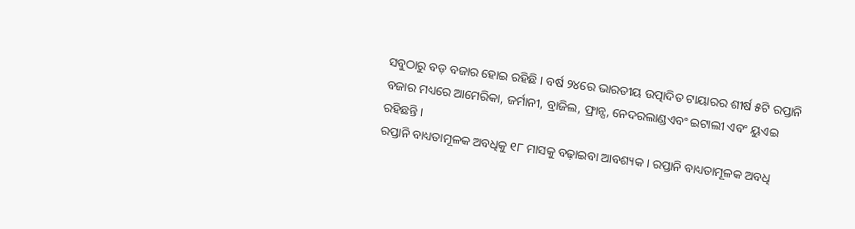ସବୁଠାରୁ ବଡ଼ ବଜାର ହୋଇ ରହିଛି । ବର୍ଷ ୨୪ରେ ଭାରତୀୟ ଉତ୍ପାଦିତ ଟାୟାରର ଶୀର୍ଷ ୫ଟି ରପ୍ତାନି ବଜାର ମଧ୍ୟରେ ଆମେରିକା, ଜର୍ମାନୀ, ବ୍ରାଜିଲ, ଫ୍ରାନ୍ସ, ନେଦରଲାଣ୍ଡଏବଂ ଇଟାଲୀ ଏବଂ ୟୁଏଇ ରହିଛନ୍ତି ।
ରପ୍ତାନି ବାଧ୍ୟତାମୂଳକ ଅବଧିକୁ ୧୮ ମାସକୁ ବଢ଼ାଇବା ଆବଶ୍ୟକ । ରପ୍ତାନି ବାଧ୍ୟତାମୂଳକ ଅବଧି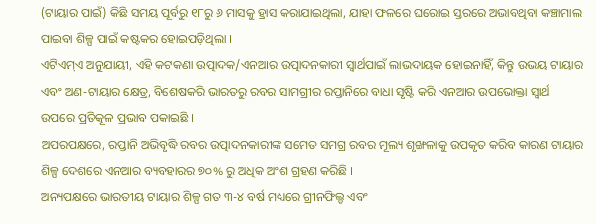(ଟାୟାର ପାଇଁ) କିଛି ସମୟ ପୂର୍ବରୁ ୧୮ରୁ ୬ ମାସକୁ ହ୍ରାସ କରାଯାଇଥିଲା, ଯାହା ଫଳରେ ଘରୋଇ ସ୍ତରରେ ଅଭାବଥିବା କଞ୍ଚାମାଲ ପାଇବା ଶିଳ୍ପ ପାଇଁ କଷ୍ଟକର ହୋଇପଡ଼ିଥିଲା ।
ଏଟିଏମ୍‌ଏ ଅନୁଯାୟୀ, ଏହି କଟକଣା ଉତ୍ପାଦକ/ଏନଆର ଉତ୍ପାଦନକାରୀ ସ୍ୱାର୍ଥପାଇଁ ଲାଭଦାୟକ ହୋଇନାହିଁ, କିନ୍ତୁ ଉଭୟ ଟାୟାର ଏବଂ ଅଣ-ଟାୟାର କ୍ଷେତ୍ର, ବିଶେଷକରି ଭାରତରୁ ରବର ସାମଗ୍ରୀର ରପ୍ତାନିରେ ବାଧା ସୃଷ୍ଟି କରି ଏନଆର ଉପଭୋକ୍ତା ସ୍ୱାର୍ଥ ଉପରେ ପ୍ରତିକୂଳ ପ୍ରଭାବ ପକାଇଛି ।
ଅପରପକ୍ଷରେ, ରପ୍ତାନି ଅଭିବୃଦ୍ଧି ରବର ଉତ୍ପାଦନକାରୀଙ୍କ ସମେତ ସମଗ୍ର ରବର ମୂଲ୍ୟ ଶୃଙ୍ଖଳାକୁ ଉପକୃତ କରିବ କାରଣ ଟାୟାର ଶିଳ୍ପ ଦେଶରେ ଏନଆର ବ୍ୟବହାରର ୭୦% ରୁ ଅଧିକ ଅଂଶ ଗ୍ରହଣ କରିଛି ।
ଅନ୍ୟପକ୍ଷରେ ଭାରତୀୟ ଟାୟାର ଶିଳ୍ପ ଗତ ୩-୪ ବର୍ଷ ମଧ୍ୟରେ ଗ୍ରୀନଫିଲ୍ଡ ଏବଂ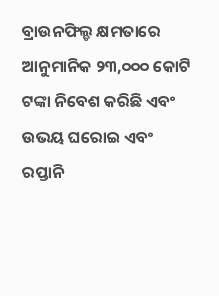ବ୍ରାଉନଫିଲ୍ଡ କ୍ଷମତାରେ ଆନୁମାନିକ ୨୩,୦୦୦ କୋଟି ଟଙ୍କା ନିବେଶ କରିଛି ଏବଂ ଉଭୟ ଘରୋଇ ଏବଂ ରପ୍ତାନି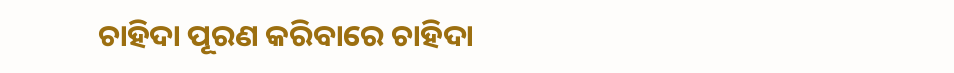ଚାହିଦା ପୂରଣ କରିବାରେ ଚାହିଦା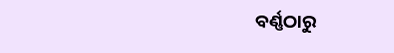ବର୍ଣ୍ଣଠାରୁ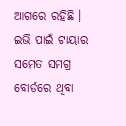ଆଗରେ ରହିଛି । ଇଭି ପାଇଁ ଟାୟାର ସମେତ ସମଗ୍ର ବୋର୍ଡରେ ଥିବା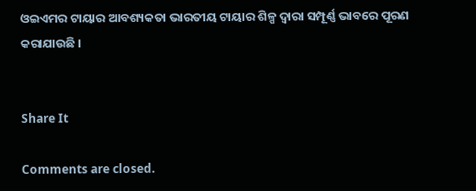ଓଇଏମର ଟାୟାର ଆବଶ୍ୟକତା ଭାରତୀୟ ଟାୟାର ଶିଳ୍ପ ଦ୍ୱାରା ସମ୍ପୂର୍ଣ୍ଣ ଭାବରେ ପୂରଣ କରାଯାଉଛି ।


Share It

Comments are closed.